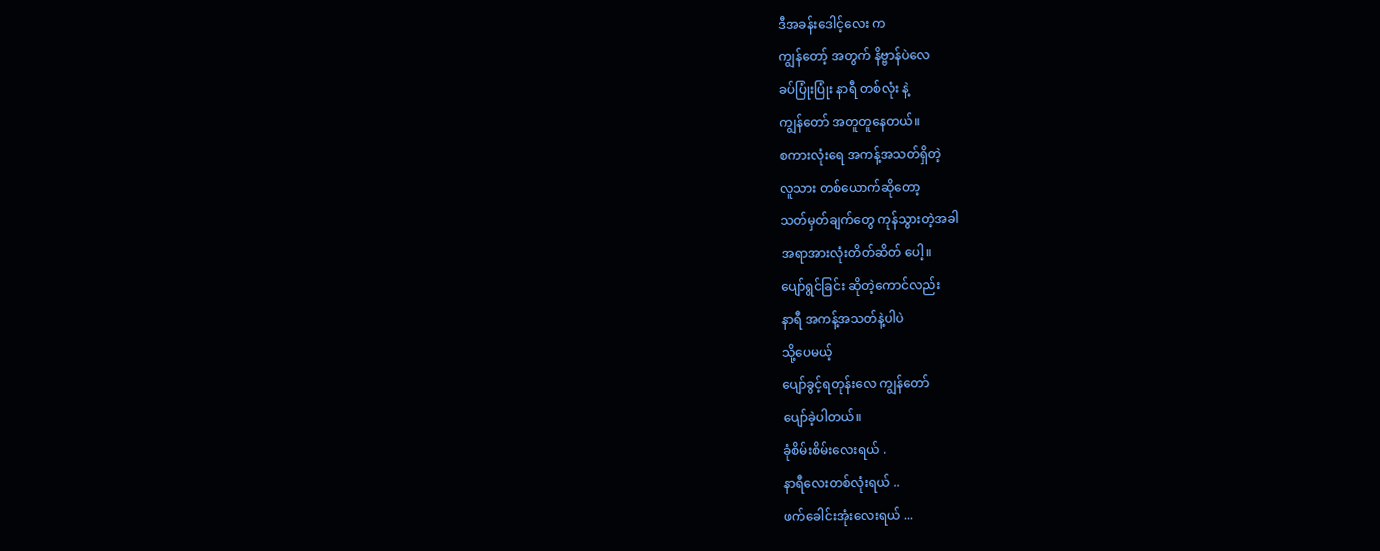ဒီအခန်းဒေါင့်လေး က
ကျွန်တော့် အတွက် နိဗ္ဗာန်ပဲလေ
ခပ်ပြုံးပြုံး နာရီ တစ်လုံး နဲ့
ကျွန်တော် အတူတူနေတယ်။
စကားလုံးရေ အကန့်အသတ်ရှိတဲ့
လူသား တစ်ယောက်ဆိုတော့
သတ်မှတ်ချက်တွေ ကုန်သွားတဲ့အခါ
အရာအားလုံးတိတ်ဆိတ် ပေါ့။
ပျော်ရွင်ခြင်း ဆိုတဲ့ကောင်လည်း
နာရီ အကန့်အသတ်နဲ့ပါပဲ
သို့ပေမယ့်
ပျော်ခွင့်ရတုန်းလေ ကျွန်တော်
ပျော်ခဲ့ပါတယ်။
ခုံစိမ်းစိမ်းလေးရယ် .
နာရီလေးတစ်လုံးရယ် ..
ဖက်ခေါင်းအုံးလေးရယ် ...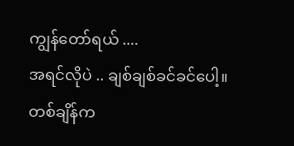ကျွန်တော်ရယ် ....
အရင်လိုပဲ .. ချစ်ချစ်ခင်ခင်ပေါ့။
တစ်ချိန်က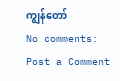ကျွန်တော်
No comments:
Post a Comment